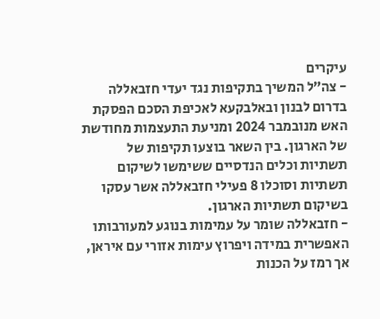עיקרים
- צה”ל המשיך בתקיפות נגד יעדי חזבאללה בדרום לבנון ובאלבקעא לאכיפת הסכם הפסקת האש מנובמבר 2024 ומניעת התעצמות מחודשת של הארגון. בין השאר בוצעו תקיפות של תשתיות וכלים הנדסיים ששימשו לשיקום תשתיות וסוכלו 8 פעילי חזבאללה אשר עסקו בשיקום תשתיות הארגון.
- חזבאללה שומר על עמימות בנוגע למעורבותו האפשרית במידה ויפרוץ עימות אזורי עם איראן, אך רמז על הכנות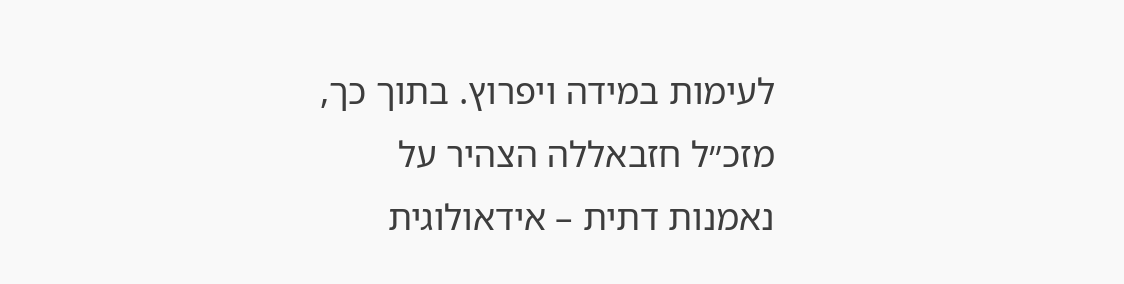לעימות במידה ויפרוץ. בתוך כך, מזכ״ל חזבאללה הצהיר על נאמנות דתית – אידאולוגית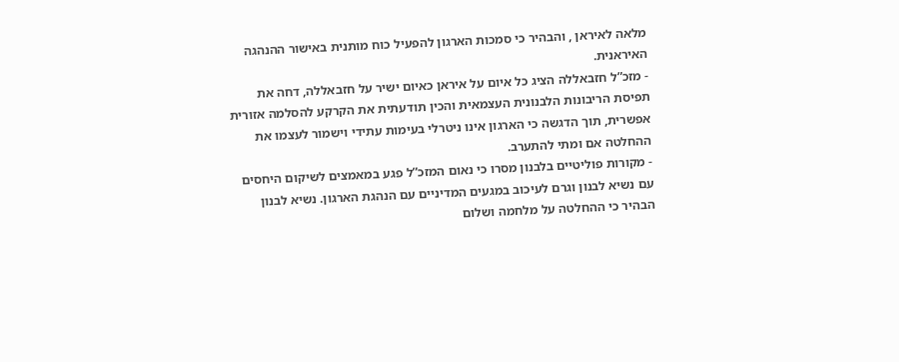מלאה לאיראן , והבהיר כי סמכות הארגון להפעיל כוח מותנית באישור ההנהגה האיראנית.
- מזכ”ל חזבאללה הציג כל איום על איראן כאיום ישיר על חזבאללה, דחה את תפיסת הריבונות הלבנונית העצמאית והכין תודעתית את הקרקע להסלמה אזורית אפשרית, תוך הדגשה כי הארגון אינו ניטרלי בעימות עתידי וישמור לעצמו את ההחלטה אם ומתי להתערב.
- מקורות פוליטיים בלבנון מסרו כי נאום המזכ”ל פגע במאמצים לשיקום היחסים עם נשיא לבנון וגרם לעיכוב במגעים המדיניים עם הנהגת הארגון. נשיא לבנון הבהיר כי ההחלטה על מלחמה ושלום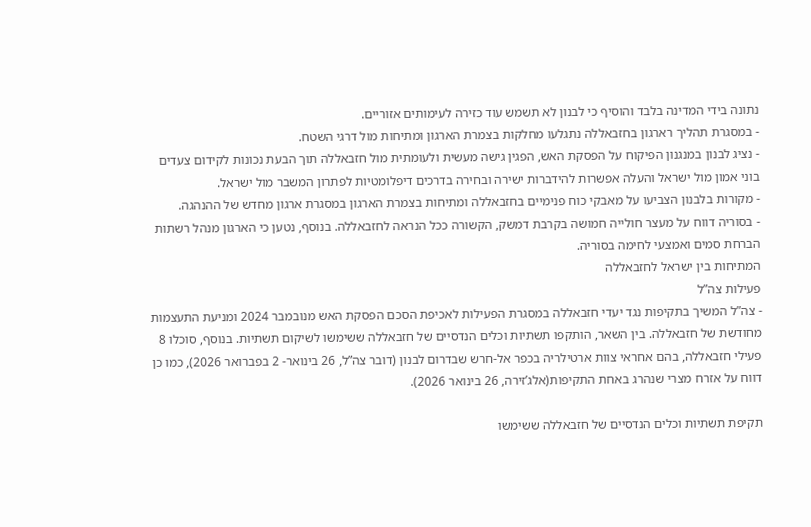נתונה בידי המדינה בלבד והוסיף כי לבנון לא תשמש עוד כזירה לעימותים אזוריים.
- במסגרת תהליך רארגון בחזבאללה נתגלעו מחלקות בצמרת הארגון ומתיחות מול דרגי השטח.
- נציג לבנון במנגנון הפיקוח על הפסקת האש, הפגין גישה מעשית ולעומתית מול חזבאללה תוך הבעת נכונות לקידום צעדים בוני אמון מול ישראל והעלה אפשרות להידברות ישירה ובחירה בדרכים דיפלומטיות לפתרון המשבר מול ישראל.
- מקורות בלבנון הצביעו על מאבקי כוח פנימיים בחזבאללה ומתיחות בצמרת הארגון במסגרת ארגון מחדש של ההנהגה.
- בסוריה דווח על מעצר חולייה חמושה בקרבת דמשק, הקשורה ככל הנראה לחזבאללה. בנוסף, נטען כי הארגון מנהל רשתות הברחת סמים ואמצעי לחימה בסוריה.
המתיחות בין ישראל לחזבאללה
פעילות צה”ל
- צה”ל המשיך בתקיפות נגד יעדי חזבאללה במסגרת הפעילות לאכיפת הסכם הפסקת האש מנובמבר 2024 ומניעת התעצמות מחודשת של חזבאללה. בין השאר, הותקפו תשתיות וכלים הנדסיים של חזבאללה ששימשו לשיקום תשתיות. בנוסף, סוכלו 8 פעילי חזבאללה, בהם אחראי צוות ארטילריה בכפר אל-חרש שבדרום לבנון (דובר צה”ל, 26 בינואר- 2 בפברואר 2026), כמו כן דווח על אזרח מצרי שנהרג באחת התקיפות(אלג’זירה, 26 בינואר 2026).

תקיפת תשתיות וכלים הנדסיים של חזבאללה ששימשו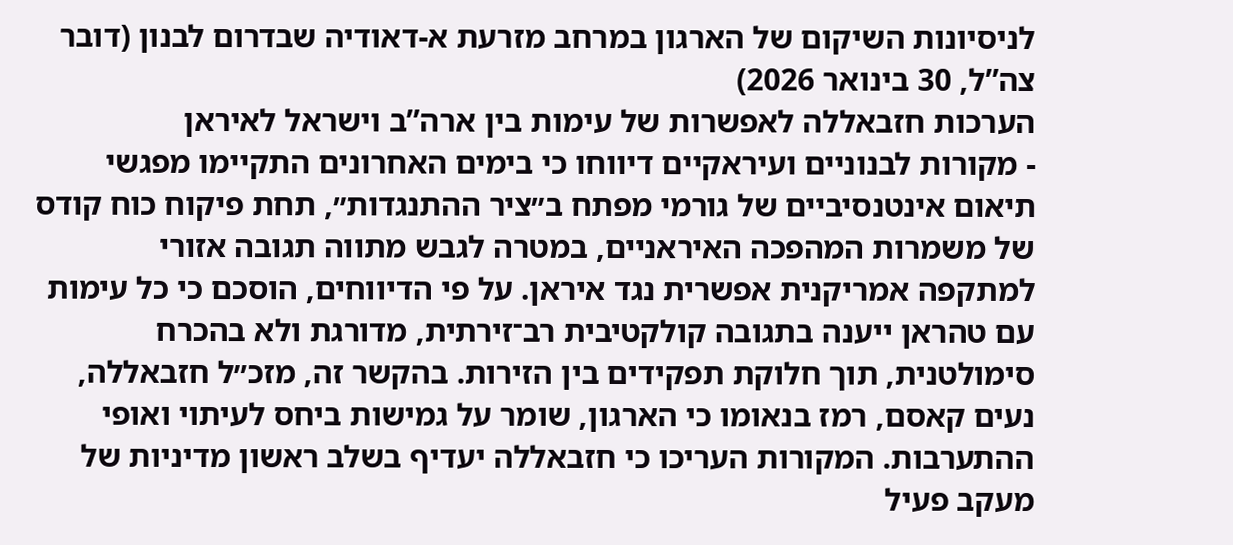לניסיונות השיקום של הארגון במרחב מזרעת א-דאודיה שבדרום לבנון (דובר צה”ל, 30 בינואר 2026)
הערכות חזבאללה לאפשרות של עימות בין ארה”ב וישראל לאיראן
- מקורות לבנוניים ועיראקיים דיווחו כי בימים האחרונים התקיימו מפגשי תיאום אינטנסיביים של גורמי מפתח ב״ציר ההתנגדות״, תחת פיקוח כוח קודס של משמרות המהפכה האיראניים, במטרה לגבש מתווה תגובה אזורי למתקפה אמריקנית אפשרית נגד איראן. על פי הדיווחים, הוסכם כי כל עימות עם טהראן ייענה בתגובה קולקטיבית רב־זירתית, מדורגת ולא בהכרח סימולטנית, תוך חלוקת תפקידים בין הזירות. בהקשר זה, מזכ״ל חזבאללה, נעים קאסם, רמז בנאומו כי הארגון, שומר על גמישות ביחס לעיתוי ואופי ההתערבות. המקורות העריכו כי חזבאללה יעדיף בשלב ראשון מדיניות של מעקב פעיל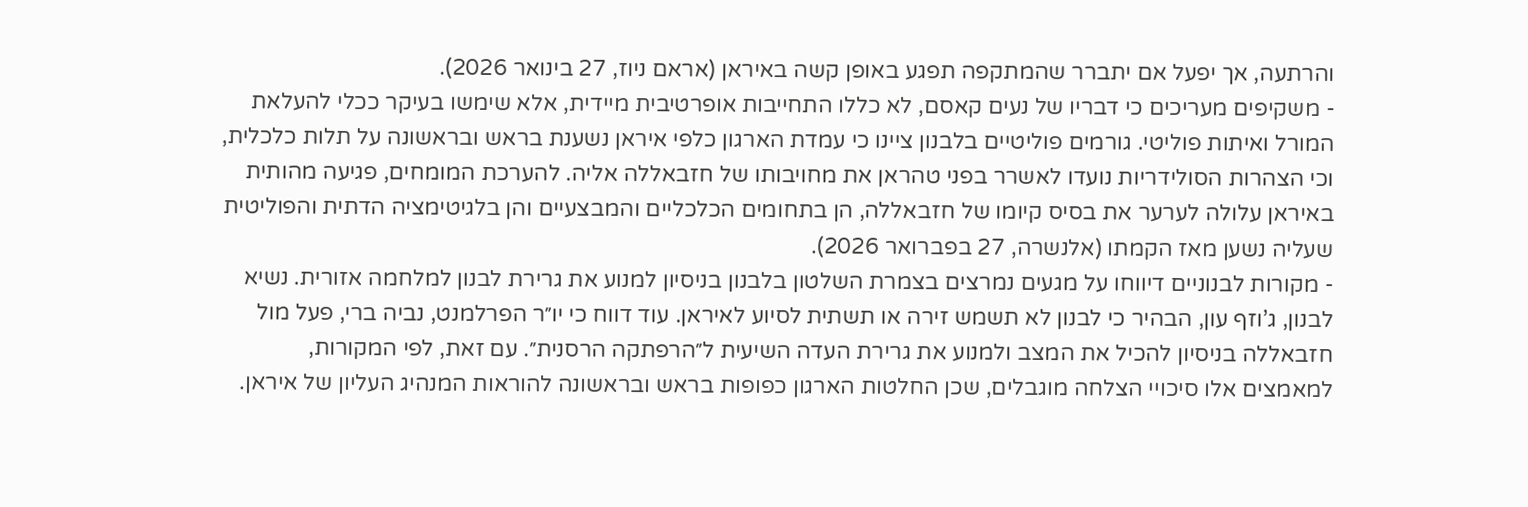והרתעה, אך יפעל אם יתברר שהמתקפה תפגע באופן קשה באיראן (אראם ניוז, 27 בינואר 2026).
- משקיפים מעריכים כי דבריו של נעים קאסם, לא כללו התחייבות אופרטיבית מיידית, אלא שימשו בעיקר ככלי להעלאת המורל ואיתות פוליטי. גורמים פוליטיים בלבנון ציינו כי עמדת הארגון כלפי איראן נשענת בראש ובראשונה על תלות כלכלית, וכי הצהרות הסולידריות נועדו לאשרר בפני טהראן את מחויבותו של חזבאללה אליה. להערכת המומחים, פגיעה מהותית באיראן עלולה לערער את בסיס קיומו של חזבאללה, הן בתחומים הכלכליים והמבצעיים והן בלגיטימציה הדתית והפוליטית שעליה נשען מאז הקמתו (אלנשרה, 27 בפברואר 2026).
- מקורות לבנוניים דיווחו על מגעים נמרצים בצמרת השלטון בלבנון בניסיון למנוע את גרירת לבנון למלחמה אזורית. נשיא לבנון, ג’וזף עון, הבהיר כי לבנון לא תשמש זירה או תשתית לסיוע לאיראן. עוד דווח כי יו״ר הפרלמנט, נביה ברי, פעל מול חזבאללה בניסיון להכיל את המצב ולמנוע את גרירת העדה השיעית ל״הרפתקה הרסנית״. עם זאת, לפי המקורות, למאמצים אלו סיכויי הצלחה מוגבלים, שכן החלטות הארגון כפופות בראש ובראשונה להוראות המנהיג העליון של איראן.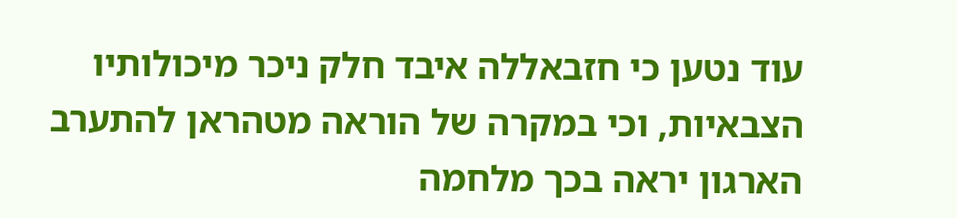עוד נטען כי חזבאללה איבד חלק ניכר מיכולותיו הצבאיות, וכי במקרה של הוראה מטהראן להתערב הארגון יראה בכך מלחמה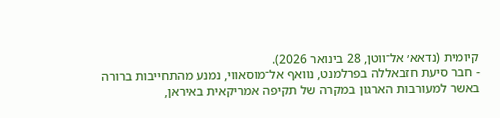קיומית (נדאא׳ אל־ווטן, 28 בינואר 2026).
- חבר סיעת חזבאללה בפרלמנט, נוואף אל־מוסאווי, נמנע מהתחייבות ברורה באשר למעורבות הארגון במקרה של תקיפה אמריקאית באיראן,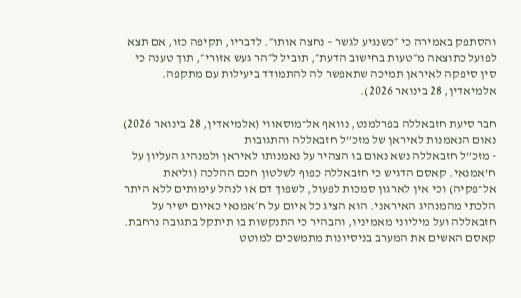והסתפק באמירה כי ״כשנגיע לגשר – נחצה אותו״. לדבריו, תקיפה כזו, אם תצא לפועל כתוצאה מ״טעות בחישוב הדעת״, תוביל ל״הר געש אזורי״, תוך טענה כי סין סיפקה לאיראן תמיכה שתאפשר לה להתמודד ביעילות עם מתקפה. אלמיאדין, 28 בינואר 2026).

חבר סיעת חזבאללה בפרלמנט, נוואף אל־מוסאווי (אלמיאדין, 28 בינואר 2026)
נאום הנאמנות לאיראן של מזכ”ל חזבאללה והתגובות
- מזכ”ל חזבאללה נשא נאום בו הצהיר על נאמנותו לאיראן ולמנהיג העליון על ח’אמנאי. קאסם הדגיש כי חזבאללה כפוף לשלטון חכם ההלכה (וליאת אל־פקיה) וכי אין לארגון סמכות לפעול, לשפוך דם או לנהל עימותים ללא היתר הלכתי מהמנהיג האיראני. הוא הציג כל איום על ח׳אמנאי כאיום ישיר על חזבאללה ועל מיליוני מאמיניו, והבהיר כי התנקשות בו תיתקל בתגובה נרחבת. קאסם האשים את המערב בניסיונות מתמשכים למוטט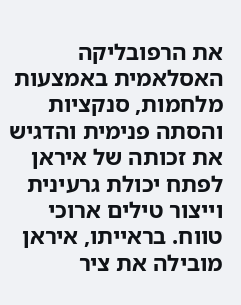את הרפובליקה האסלאמית באמצעות מלחמות, סנקציות והסתה פנימית והדגיש את זכותה של איראן לפתח יכולת גרעינית וייצור טילים ארוכי טווח. בראייתו, איראן מובילה את ציר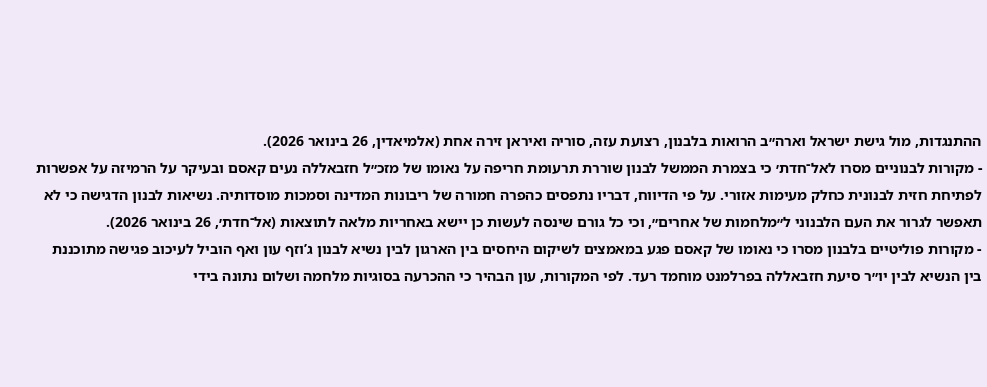ההתנגדות, מול גישת ישראל וארה״ב הרואות בלבנון, רצועת עזה, סוריה ואיראן זירה אחת (אלמיאדין, 26 בינואר 2026).
- מקורות לבנוניים מסרו לאל־חדת׳ כי בצמרת הממשל לבנון שוררת תרעומת חריפה על נאומו של מזכ״ל חזבאללה נעים קאסם ובעיקר על הרמיזה על אפשרות לפתיחת חזית לבנונית כחלק מעימות אזורי. על פי הדיווח, דבריו נתפסים כהפרה חמורה של ריבונות המדינה וסמכות מוסדותיה. נשיאות לבנון הדגישה כי לא תאפשר לגרור את העם הלבנוני ל״מלחמות של אחרים״, וכי כל גורם שינסה לעשות כן יישא באחריות מלאה לתוצאות (אל־חדת׳, 26 בינואר 2026).
- מקורות פוליטיים בלבנון מסרו כי נאומו של קאסם פגע במאמצים לשיקום היחסים בין הארגון לבין נשיא לבנון ג’וזף עון ואף הוביל לעיכוב פגישה מתוכננת בין הנשיא לבין יו״ר סיעת חזבאללה בפרלמנט מוחמד רעד. לפי המקורות, עון הבהיר כי ההכרעה בסוגיות מלחמה ושלום נתונה בידי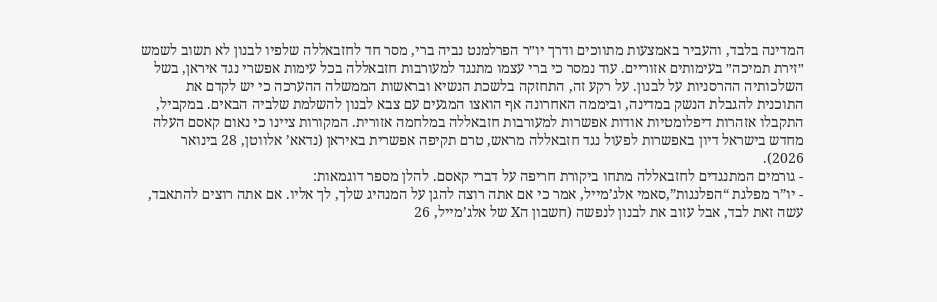המדינה בלבד, והעביר באמצעות מתווכים ודרך יו״ר הפרלמנט נביה ברי, מסר חד לחזבאללה שלפיו לבנון לא תשוב לשמש ״זירת תמיכה״ בעימותים אזוריים. עוד נמסר כי ברי עצמו מתנגד למעורבות חזבאללה בכל עימות אפשרי נגד איראן, בשל השלכותיה ההרסניות על לבנון. על רקע זה, התחזקה בלשכת הנשיא ובראשות הממשלה ההערכה כי יש לקדם את התוכנית להגבלת הנשק במדינה, וביממה האחרונה אף הואצו המגעים עם צבא לבנון להשלמת שלביה הבאים. במקביל, התקבלו אזהרות דיפלומטיות אודות אפשרות למעורבות חזבאללה במלחמה אזורית. המקורות ציינו כי נאום קאסם העלה מחדש בישראל דיון באפשרות לפעול נגד חזבאללה מראש, טרם תקיפה אפשרית באיראן (נדאא’ אלווטן, 28 בינואר 2026).
- גורמים המתנגדים לחזבאללה מתחו ביקורת חריפה על דברי קאסם. להלן מספר דוגמאות:
- יו”ר מפלגת “הפלנגות”,סאמי אלג’מייל, אמר כי אם אתה רוצה להגן על המנהיג שלך, לך אליו. אם אתה רוצים להתאבד, עשה זאת לבד, אבל עזוב את לבנון לנפשה (חשבון הX של אלג’מייל, 26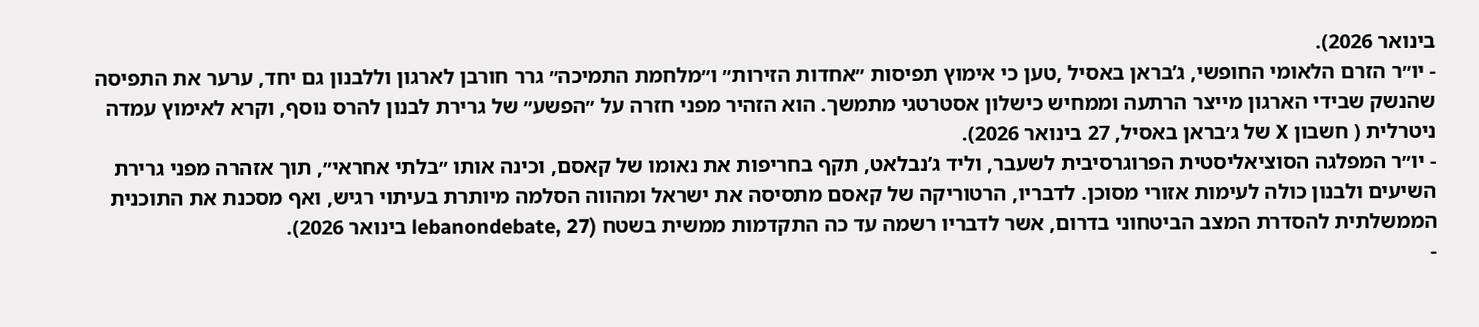בינואר 2026).
- יו״ר הזרם הלאומי החופשי, ג’בראן באסיל ,טען כי אימוץ תפיסות ״אחדות הזירות״ ו״מלחמת התמיכה״ גרר חורבן לארגון וללבנון גם יחד, ערער את התפיסה שהנשק שבידי הארגון מייצר הרתעה וממחיש כישלון אסטרטגי מתמשך. הוא הזהיר מפני חזרה על ״הפשע״ של גרירת לבנון להרס נוסף, וקרא לאימוץ עמדה ניטרלית ( חשבון X של ג׳בראן באסיל, 27 בינואר 2026).
- יו״ר המפלגה הסוציאליסטית הפרוגרסיבית לשעבר, וליד ג’נבלאט, תקף בחריפות את נאומו של קאסם, וכינה אותו ״בלתי אחראי״, תוך אזהרה מפני גרירת השיעים ולבנון כולה לעימות אזורי מסוכן. לדבריו, הרטוריקה של קאסם מתסיסה את ישראל ומהווה הסלמה מיותרת בעיתוי רגיש, ואף מסכנת את התוכנית הממשלתית להסדרת המצב הביטחוני בדרום, אשר לדבריו רשמה עד כה התקדמות ממשית בשטח (lebanondebate, 27 בינואר 2026).
-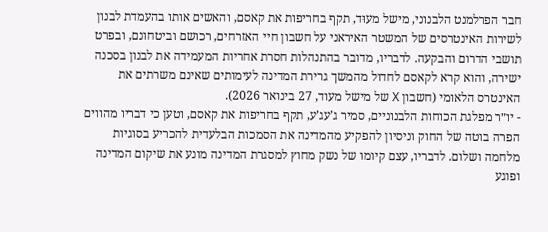חבר הפרלמנט הלבנוני, מישל מעוּד, תקף בחריפות את קאסם, והאשים אותו בהעמדת לבנון לשירות האינטרסים של המשטר האיראני על חשבון חיי האזרחים, רכושם וביטחונם, ובפרט תושבי הדרום והבקעה. לדבריו, מדובר בהתנהלות חסרת אחריות המעמידה את לבנון בסכנה ישירה, והוא קרא לקאסם לחדול מהמשך גרירת המדינה לעימותים שאינם משרתים את האינטרס הלאומי (חשבון X של מישל מעוד, 27 בינואר 2026).
- יו״ר מפלגת הכוחות הלבנוניים, סמיר ג’עג’ע, תקף בחריפות את קאסם, וטען כי דבריו מהווים הפרה בוטה של החוק וניסיון להפקיע מהמדינה את הסמכות הבלעדית להכריע בסוגיות מלחמה ושלום. לדבריו, עצם קיומו של נשק מחוץ למסגרת המדינה מונע את שיקום המדינה ופוגע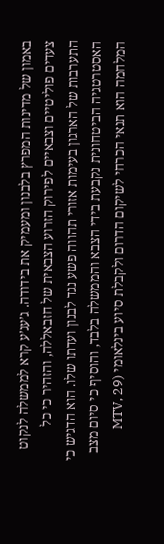באמון של מדינות המפרץ בלבנון ומעמיק את בידודה. ג’עג’ע קרא לממשלה לנקוט צעדים פוליטיים וצבאיים לפירוק הזרוע הצבאית של חזבאללה, והזהיר כי כל התערבות של הארגון בעימות אזורי תהווה פשע נגד לבנון ועדתו שלו. הוא הדגיש כי האסטרטגיה הביטחונית נקבעת בידי הצבא והממשלה בלבד, והוסיף כי סיום מצב המלחמה הוא תנאי הכרחי לשיקום הדרום ולקבלת סיוע בינלאומי (MTV, 29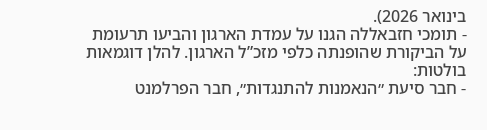בינואר 2026).
- תומכי חזבאללה הגנו על עמדת הארגון והביעו תרעומת על הביקורת שהופנתה כלפי מזכ”ל הארגון. להלן דוגמאות בולטות:
- חבר סיעת ״הנאמנות להתנגדות״, חבר הפרלמנט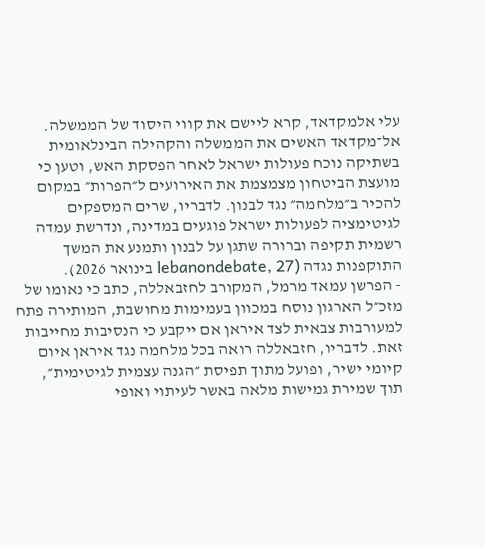עלי אלמקדאד, קרא ליישם את קווי היסוד של הממשלה. אל־מקדאד האשים את הממשלה והקהילה הבינלאומית בשתיקה נוכח פעולות ישראל לאחר הפסקת האש, וטען כי מועצת הביטחון מצמצמת את האירועים ל״הפרות״ במקום להכיר ב״מלחמה״ נגד לבנון. לדבריו, שרים המספקים לגיטימציה לפעולות ישראל פוגעים במדינה, ונדרשת עמדה רשמית תקיפה וברורה שתגן על לבנון ותמנע את המשך התוקפנות נגדה (lebanondebate, 27 בינואר 2026).
- הפרשן עמאד מרמל, המקורב לחזבאללה, כתב כי נאומו של מזכ״ל הארגון נוסח במכוון בעמימות מחושבת, המותירה פתח למעורבות צבאית לצד איראן אם ייקבע כי הנסיבות מחייבות זאת. לדבריו, חזבאללה רואה בכל מלחמה נגד איראן איום קיומי ישיר, ופועל מתוך תפיסת ״הגנה עצמית לגיטימית״, תוך שמירת גמישות מלאה באשר לעיתוי ואופי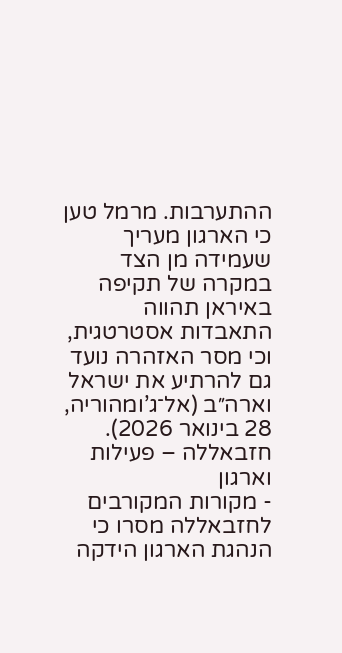ההתערבות. מרמל טען כי הארגון מעריך שעמידה מן הצד במקרה של תקיפה באיראן תהווה התאבדות אסטרטגית, וכי מסר האזהרה נועד גם להרתיע את ישראל וארה״ב (אל־ג’ומהוריה, 28 בינואר 2026).
חזבאללה – פעילות וארגון
- מקורות המקורבים לחזבאללה מסרו כי הנהגת הארגון הידקה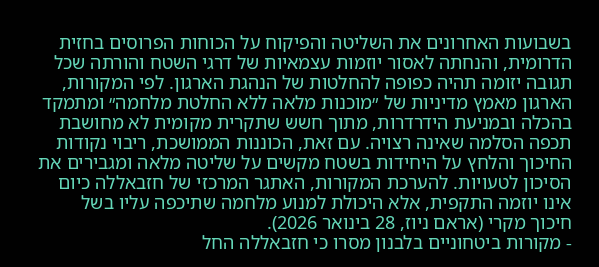בשבועות האחרונים את השליטה והפיקוח על הכוחות הפרוסים בחזית הדרומית, והנחתה לאסור יוזמות עצמאיות של דרגי השטח והורתה שכל תגובה יזומה תהיה כפופה להחלטות של הנהגת הארגון. לפי המקורות, הארגון מאמץ מדיניות של ״מוכנות מלאה ללא החלטת מלחמה״ ומתמקד בהכלה ובמניעת הידרדרות, מתוך חשש שתקרית מקומית לא מחושבת תכפה הסלמה שאינה רצויה. עם זאת, הכוננות הממושכת, ריבוי נקודות החיכוך והלחץ על היחידות בשטח מקשים על שליטה מלאה ומגבירים את הסיכון לטעויות. להערכת המקורות, האתגר המרכזי של חזבאללה כיום אינו יוזמה התקפית, אלא היכולת למנוע מלחמה שתיכפה עליו בשל חיכוך מקרי (אראם ניוז, 28 בינואר 2026).
- מקורות ביטחוניים בלבנון מסרו כי חזבאללה החל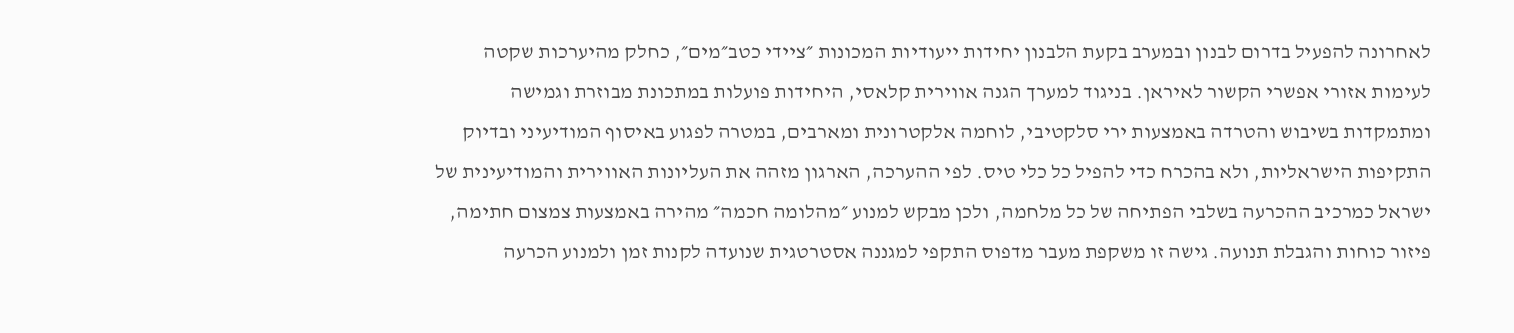לאחרונה להפעיל בדרום לבנון ובמערב בקעת הלבנון יחידות ייעודיות המכונות ״ציידי כטב״מים״, כחלק מהיערכות שקטה לעימות אזורי אפשרי הקשור לאיראן. בניגוד למערך הגנה אווירית קלאסי, היחידות פועלות במתכונת מבוזרת וגמישה ומתמקדות בשיבוש והטרדה באמצעות ירי סלקטיבי, לוחמה אלקטרונית ומארבים, במטרה לפגוע באיסוף המודיעיני ובדיוק התקיפות הישראליות, ולא בהכרח כדי להפיל כל כלי טיס. לפי ההערכה, הארגון מזהה את העליונות האווירית והמודיעינית של ישראל כמרכיב ההכרעה בשלבי הפתיחה של כל מלחמה, ולכן מבקש למנוע ״מהלומה חכמה״ מהירה באמצעות צמצום חתימה, פיזור כוחות והגבלת תנועה. גישה זו משקפת מעבר מדפוס התקפי למגננה אסטרטגית שנועדה לקנות זמן ולמנוע הכרעה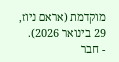מוקדמת (אראם ניוז, 29 בינואר 2026).
- חבר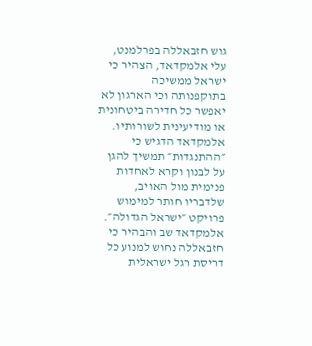גוש חזבאללה בפרלמנט, עלי אלמקדאד, הצהיר כי ישראל ממשיכה בתוקפנותה וכי הארגון לא יאפשר כל חדירה ביטחונית או מודיעינית לשורותיו. אלמקדאד הדגיש כי ״ההתנגדות״ תמשיך להגן על לבנון וקרא לאחדות פנימית מול האויב, שלדבריו חותר למימוש פרויקט ״ישראל הגדולה״. אלמקדאד שב והבהיר כי חזבאללה נחוש למנוע כל דריסת רגל ישראלית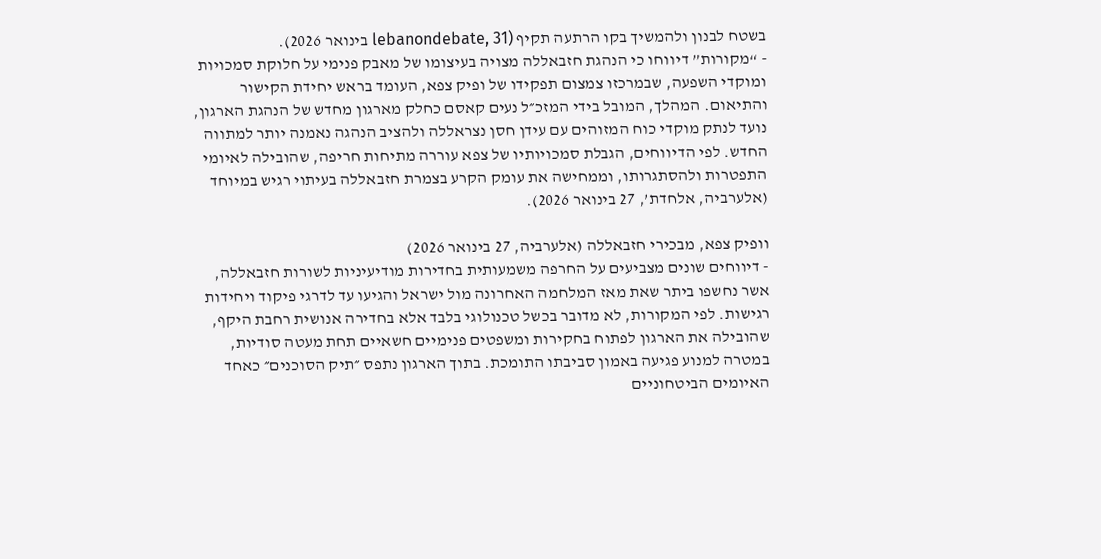בשטח לבנון ולהמשיך בקו הרתעה תקיף (lebanondebate, 31 בינואר 2026).
- “מקורות” דיווחו כי הנהגת חזבאללה מצויה בעיצומו של מאבק פנימי על חלוקת סמכויות ומוקדי השפעה, שבמרכזו צמצום תפקידו של ופיק צפא, העומד בראש יחידת הקישור והתיאום. המהלך, המובל בידי המזכ״ל נעים קאסם כחלק מארגון מחדש של הנהגת הארגון, נועד לנתק מוקדי כוח המזוהים עם עידן חסן נצראללה ולהציב הנהגה נאמנה יותר למתווה החדש. לפי הדיווחים, הגבלת סמכויותיו של צפא עוררה מתיחות חריפה, שהובילה לאיומי התפטרות ולהסתגרותו, וממחישה את עומק הקרע בצמרת חזבאללה בעיתוי רגיש במיוחד (אלערביה, אלחדת’, 27 בינואר 2026).

וופיק צפא, מבכירי חזבאללה (אלערביה, 27 בינואר 2026)
- דיווחים שונים מצביעים על החרפה משמעותית בחדירות מודיעיניות לשורות חזבאללה, אשר נחשפו ביתר שאת מאז המלחמה האחרונה מול ישראל והגיעו עד לדרגי פיקוד ויחידות רגישות. לפי המקורות, לא מדובר בכשל טכנולוגי בלבד אלא בחדירה אנושית רחבת היקף, שהובילה את הארגון לפתוח בחקירות ומשפטים פנימיים חשאיים תחת מעטה סודיות, במטרה למנוע פגיעה באמון סביבתו התומכת. בתוך הארגון נתפס ״תיק הסוכנים״ כאחד האיומים הביטחוניים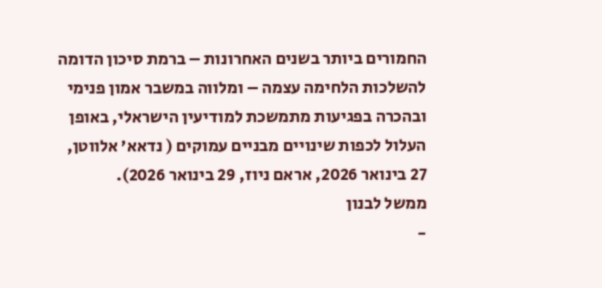החמורים ביותר בשנים האחרונות – ברמת סיכון הדומה להשלכות הלחימה עצמה – ומלווה במשבר אמון פנימי ובהכרה בפגיעות מתמשכת למודיעין הישראלי, באופן העלול לכפות שינויים מבניים עמוקים ( נדאא’ אלווטן, 27 בינואר 2026, אראם ניוז, 29 בינואר 2026).
ממשל לבנון
-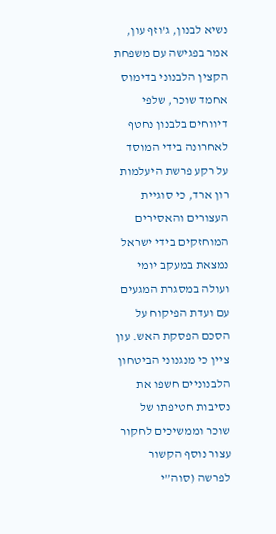נשיא לבנון, ג’וזף עון, אמר בפגישה עם משפחת הקצין הלבנוני בדימוס אחמד שוכר, שלפי דיווחים בלבנון נחטף לאחרונה בידי המוסד על רקע פרשת היעלמות רון ארד, כי סוגיית העצורים והאסירים המוחזקים בידי ישראל נמצאת במעקב יומי ועולה במסגרת המגעים עם ועדת הפיקוח על הסכם הפסקת האש. עון ציין כי מנגנוני הביטחון הלבנוניים חשפו את נסיבות חטיפתו של שוכר וממשיכים לחקור עצור נוסף הקשור לפרשה (סוה”י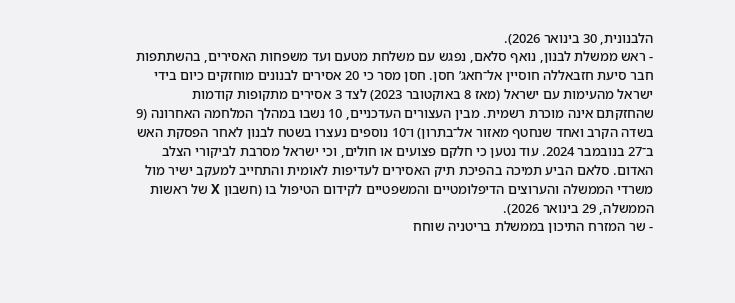הלבנונית, 30 בינואר 2026).
- ראש ממשלת לבנון, נואף סלאם, נפגש עם משלחת מטעם ועד משפחות האסירים, בהשתתפות חבר סיעת חזבאללה חוסיין אל־חאג’ חסן. חסן מסר כי 20 אסירים לבנונים מוחזקים כיום בידי ישראל מהעימות עם ישראל (מאז 8 באוקטובר 2023) לצד 3 אסירים מתקופות קודמות שהחזקתם אינה מוכרת רשמית. מבין העצורים העדכניים, 10 נשבו במהלך המלחמה האחרונה (9 בשדה הקרב ואחד שנחטף מאזור אל־בתרון) ו־10 נוספים נעצרו בשטח לבנון לאחר הפסקת האש ב־27 בנובמבר 2024. עוד נטען כי חלקם פצועים או חולים, וכי ישראל מסרבת לביקורי הצלב האדום. סלאם הביע תמיכה בהפיכת תיק האסירים לעדיפות לאומית והתחייב למעקב ישיר מול משרדי הממשלה והערוצים הדיפלומטיים והמשפטיים לקידום הטיפול בו (חשבון X של ראשות הממשלה, 29 בינואר 2026).
- שר המזרח התיכון בממשלת בריטניה שוחח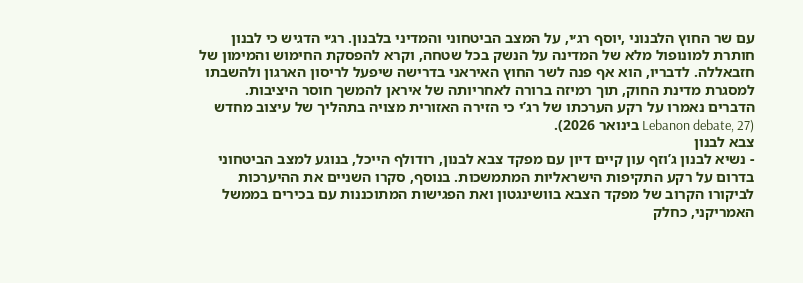עם שר החוץ הלבנוני ,יוסף רג׳י, על המצב הביטחוני והמדיני בלבנון. רג׳י הדגיש כי לבנון חותרת למונופול מלא של המדינה על הנשק בכל שטחה, וקרא להפסקת החימוש והמימון של חזבאללה. לדבריו, הוא אף פנה לשר החוץ האיראני בדרישה שיפעל לריסון הארגון ולהשבתו למסגרת מדינת החוק, תוך רמיזה ברורה לאחריותה של איראן להמשך חוסר היציבות. הדברים נאמרו על רקע הערכתו של רג’י כי הזירה האזורית מצויה בתהליך של עיצוב מחדש (Lebanon debate, 27 בינואר 2026).
צבא לבנון
- נשיא לבנון ג’וזף עון קיים דיון עם מפקד צבא לבנון, רודולף הייכל, בנוגע למצב הביטחוני בדרום על רקע התקיפות הישראליות המתמשכות. בנוסף, סקרו השניים את ההיערכות לביקורו הקרוב של מפקד הצבא בוושינגטון ואת הפגישות המתוכננות עם בכירים בממשל האמריקני, כחלק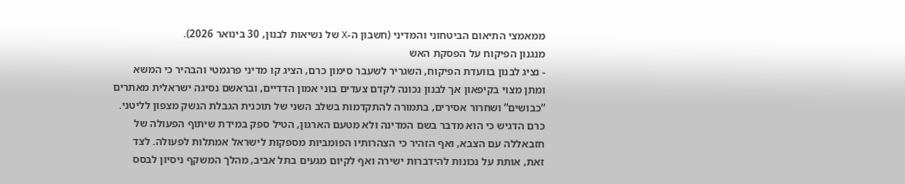ממאמצי התיאום הביטחוני והמדיני (חשבון ה-X של נשיאות לבנון, 30 בינואר 2026).
מנגנון הפיקוח על הפסקת האש
- נציג לבנון בוועדת הפיקוח, השגריר לשעבר סימון כרם, הציג קו מדיני פרגמטי והבהיר כי המשא ומתן מצוי בקיפאון אך לבנון נכונה לקדם צעדים בוני אמון הדדיים, ובראשם נסיגה ישראלית מאתרים “כבושים” ושחרור אסירים, בתמורה להתקדמות בשלב השני של תוכנית הגבלת הנשק מצפון לליטני. כרם הדגיש כי הוא מדבר בשם המדינה ולא מטעם הארגון, הטיל ספק במידת שיתוף הפעולה של חזבאללה עם הצבא, ואף הזהיר כי הצהרותיו הפומביות מספקות לישראל אמתלות לפעולה. לצד זאת, אותת על נכונות להידברות ישירה ואף לקיום מגעים בתל אביב, מהלך המשקף ניסיון לבסס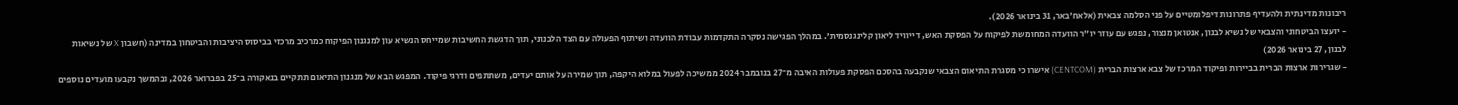ריבונות מדינתית ולהעדיף פתרונות דיפלומטיים על פני הסלמה צבאית (אלאח׳באר, 31 בינואר 2026).
- יועצו הביטחוני והצבאי של נשיא לבנון, אנטואן מנצור, נפגש עם עוזר יו״ר הוועדה המחומשת לפיקוח על הפסקת האש, דייוויד ליאון קלינגנסמית’. במהלך הפגישה נסקרה התקדמות עבודת הוועדה ושיתוף הפעולה עם הצד הלבנוני, תוך הדגשת החשיבות שמייחס הנשיא עון למנגנון הפיקוח כמרכיב מרכזי בביסוס היציבות והביטחון במדינה (חשבון X של נשיאות לבנון, 27 בינואר 2026)
- שגרירות ארצות הברית בביירות ופיקוד המרכז של צבא ארצות הברית (CENTCOM) אישרו כי מסגרת התיאום הצבאי שנקבעה בהסכם הפסקת פעולות האיבה מ־27 בנובמבר 2024 ממשיכה לפעול במלוא היקפה, תוך שמירה על אותם יעדים, משתתפים ודרגי פיקוד. המפגש הבא של מנגנון התיאום תתקיים בנאקורה ב־25 בפברואר 2026, ובהמשך נקבעו מועדים נוספים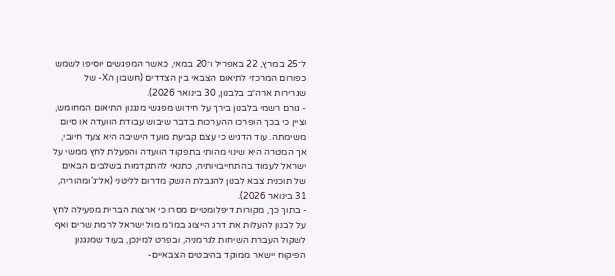ל־25 במרץ, 22 באפריל ו־20 במאי, כאשר המפגשים יוסיפו לשמש כפורום המרכזי לתיאום הצבאי בין הצדדים (חשבון הX- של שגרירות ארה״ב בלבנון, 30 בינואר 2026).
- גורם רשמי בלבנון בירך על חידוש מפגשי מנגנון התיאום המחומש, וציין כי בכך הופרכו ההערכות בדבר שיבוש עבודת הוועדה או סיום משימתה. עוד הדגיש כי עצם קביעת מועד הישיבה היא צעד חיובי, אך המטרה היא שינוי מהותי בתפקוד הוועדה והפעלת לחץ ממשי על ישראל לעמוד בהתחייבויותיה, כתנאי להתקדמות בשלבים הבאים של תוכנית צבא לבנון להגבלת הנשק מדרום לליטני (אל־ג’ומהוריה, 31 בינואר 2026).
- בתוך כך, מקורות דיפלומטיים מסרו כי ארצות הברית מפעילה לחץ על לבנון להעלות את דרג הייצוג במו״מ מול ישראל לרמת שרים ואף לשקול העברת השיחות לגרמניה, ובפרט למינכן, בעוד שמנגנון הפיקוח יישאר ממוקד בהיבטים הצבאיים-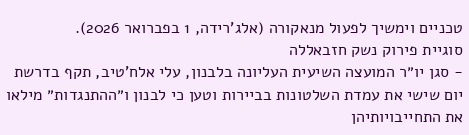טכניים וימשיך לפעול מנאקורה (אלג’רידה, 1 בפברואר 2026).
סוגיית פירוק נשק חזבאללה
- סגן יו״ר המועצה השיעית העליונה בלבנון, עלי אלח’טיב, תקף בדרשת יום שישי את עמדת השלטונות בביירות וטען כי לבנון ו״ההתנגדות״ מילאו את התחייבויותיהן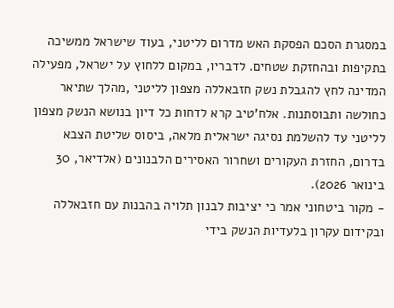במסגרת הסכם הפסקת האש מדרום לליטני, בעוד שישראל ממשיכה בתקיפות ובהחזקת שטחים. לדבריו, במקום ללחוץ על ישראל, מפעילה המדינה לחץ להגבלת נשק חזבאללה מצפון לליטני ,מהלך שתיאר כחולשה ותבוסתנות. אלח’טיב קרא לדחות כל דיון בנושא הנשק מצפון לליטני עד להשלמת נסיגה ישראלית מלאה, ביסוס שליטת הצבא בדרום, החזרת העקורים ושחרור האסירים הלבנונים (אלדיאר, 30 בינואר 2026).
- מקור ביטחוני אמר כי יציבות לבנון תלויה בהבנות עם חזבאללה ובקידום עקרון בלעדיות הנשק בידי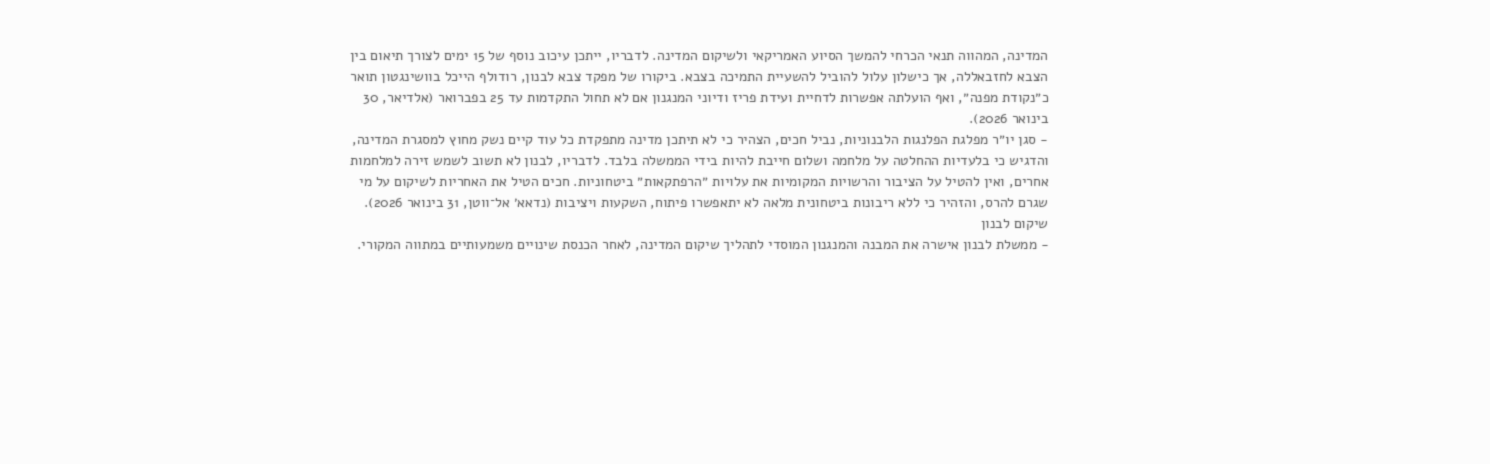המדינה, המהווה תנאי הכרחי להמשך הסיוע האמריקאי ולשיקום המדינה. לדבריו, ייתכן עיכוב נוסף של 15 ימים לצורך תיאום בין הצבא לחזבאללה, אך כישלון עלול להוביל להשעיית התמיכה בצבא. ביקורו של מפקד צבא לבנון, רודולף הייכל בוושינגטון תואר כ״נקודת מפנה״, ואף הועלתה אפשרות לדחיית ועידת פריז ודיוני המנגנון אם לא תחול התקדמות עד 25 בפברואר (אלדיאר, 30 בינואר 2026).
- סגן יו״ר מפלגת הפלנגות הלבנוניות, נביל חכים, הצהיר כי לא תיתכן מדינה מתפקדת כל עוד קיים נשק מחוץ למסגרת המדינה, והדגיש כי בלעדיות ההחלטה על מלחמה ושלום חייבת להיות בידי הממשלה בלבד. לדבריו, לבנון לא תשוב לשמש זירה למלחמות אחרים, ואין להטיל על הציבור והרשויות המקומיות את עלויות ״הרפתקאות״ ביטחוניות. חכים הטיל את האחריות לשיקום על מי שגרם להרס, והזהיר כי ללא ריבונות ביטחונית מלאה לא יתאפשרו פיתוח, השקעות ויציבות (נדאא׳ אל־ווטן, 31 בינואר 2026).
שיקום לבנון
- ממשלת לבנון אישרה את המבנה והמנגנון המוסדי לתהליך שיקום המדינה, לאחר הכנסת שינויים משמעותיים במתווה המקורי.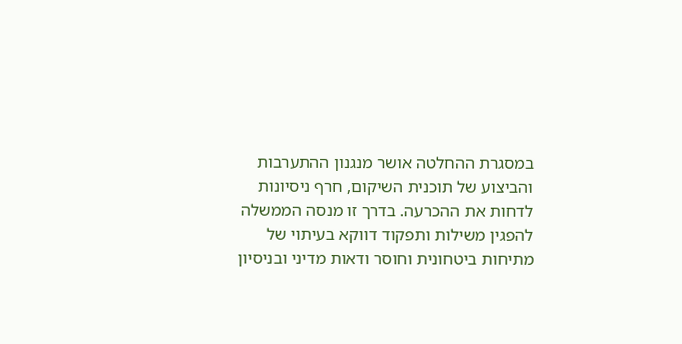במסגרת ההחלטה אושר מנגנון ההתערבות והביצוע של תוכנית השיקום, חרף ניסיונות לדחות את ההכרעה. בדרך זו מנסה הממשלה להפגין משילות ותפקוד דווקא בעיתוי של מתיחות ביטחונית וחוסר ודאות מדיני ובניסיון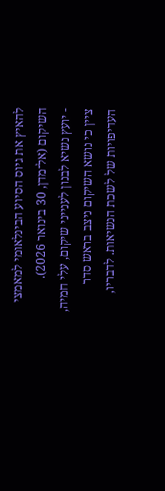להאיץ את גיוס הסיוע הבינלאומי למאמצי השיקום (אל־מדן, 30 בינואר 2026).
- יועץ נשיא לבנון לענייני שיקום, עלי חמיה, ציין כי נושא השיקום ניצב בראש סדר העדיפויות של לשכת הנשיאות. לדבריו,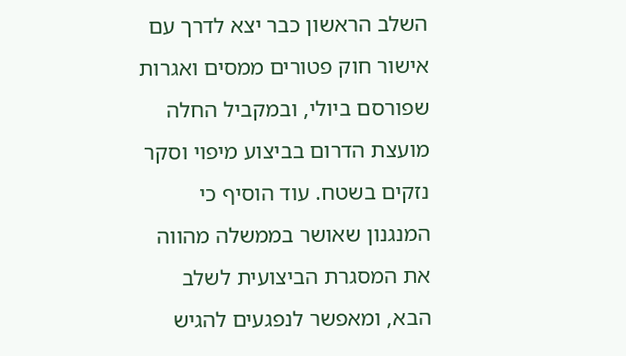השלב הראשון כבר יצא לדרך עם אישור חוק פטורים ממסים ואגרות שפורסם ביולי, ובמקביל החלה מועצת הדרום בביצוע מיפוי וסקר נזקים בשטח. עוד הוסיף כי המנגנון שאושר בממשלה מהווה את המסגרת הביצועית לשלב הבא, ומאפשר לנפגעים להגיש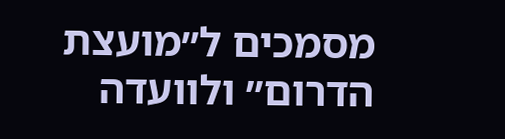מסמכים ל״מועצת הדרום״ ולוועדה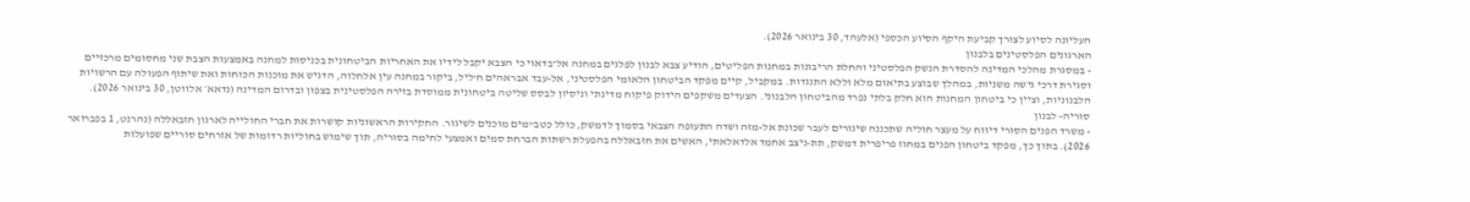העליונה לסיוע לצורך קביעת היקף הסיוע הכספי (אלעהד, 30 בינואר 2026).
הארגונים הפלסטינים בלבנון
- במסגרת מהלכי המדינה להסדרת הנשק הפלסטיני והחלת הריבונות במחנות הפליטים, הודיע צבא לבנון לפלגים במחנה אל־בדאוי כי הצבא יקבל לידיו את האחריות הביטחונית בכניסות למחנה באמצעות הצבת שני מחסומים מרכזיים וסגירת דרכי גישה משניות, במהלך שבוצע בתיאום מלא וללא התנגדות. במקביל, קיים מפקד הביטחון הלאומי הפלסטיני, אל-עבד אבראהים ח’ליל, ביקור במחנה עין אלחלוה, הדגיש את מוכנות הכוחות ואת שיתוף הפעולה עם הרשויות הלבנוניות, וציין כי ביטחון המחנות הוא חלק בלתי נפרד מהביטחון הלבנוני. הצעדים משקפים הידוק פיקוח מדינתי וניסיון לבסס שליטה ביטחונית ממוסדת בזירה הפלסטינית בצפון ובדרום המדינה (נדאא׳ אלווטן, 30 בינואר 2026).
סוריה- לבנון
- משרד הפנים הסורי דיווח על מעצר חוליה שתכננה שיגורים לעבר שכונת אל-מזה ושדה התעופה הצבאי בסמוך לדמשק, כולל כטב”מים מוכנים לשיגור. החקירות הראשוניות קושרות את חברי החולייה לארגון חזבאללה (נהרנט, 1 בפברואר 2026). בתוך כך, מפקד ביטחון הפנים במחוז פריפרית דמשק, תת-ניצב אחמד אלדאלאתי, האשים את חזבאללה בהפעלת רשתות הברחת סמים ואמצעי לחימה בסוריה, תוך שימוש בחוליות רדומות של אזרחים סוריים שפועלות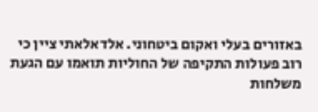באזורים בעלי ואקום ביטחוני. אלדאלאתי ציין כי רוב פעולות התקיפה של החוליות תואמו עם הגעת משלחות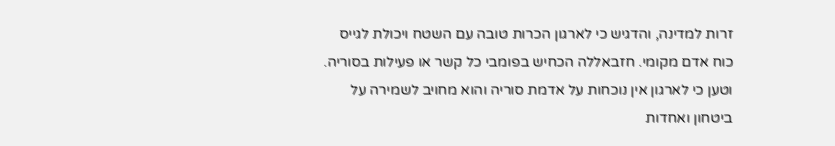זרות למדינה, והדגיש כי לארגון הכרות טובה עם השטח ויכולת לגייס כוח אדם מקומי. חזבאללה הכחיש בפומבי כל קשר או פעילות בסוריה. וטען כי לארגון אין נוכחות על אדמת סוריה והוא מחויב לשמירה על ביטחון ואחדות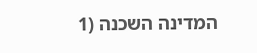המדינה השכנה (1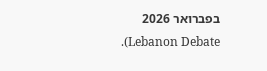בפברואר 2026 Lebanon Debate).